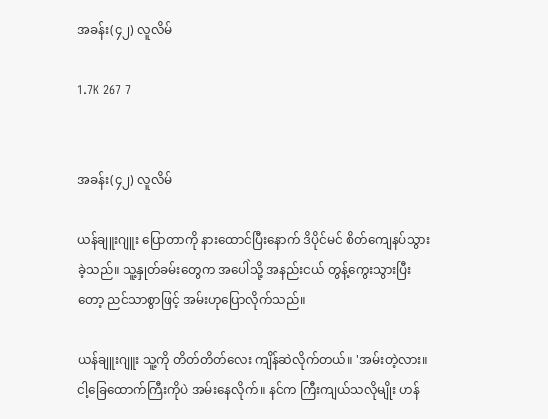အခန်း(၄၂) လူလိမ်

1.7K 267 7


အခန်း(၄၂) လူလိမ်

ယန်ချူးဂျူး ပြောတာကို နားထောင်ပြီးနောက် ဒိပိုင်မင် စိတ်ကျေနပ်သွားခဲ့သည်။ သူ့နှုတ်ခမ်းတွေက အပေါဲသို့ အနည်းငယ် တွန့်ကွေးသွားပြီးတော့ ညင်သာစွာဖြင့် အမ်းဟုပြောလိုက်သည်။

ယန်ချူးဂျူး သူ့ကို တိတ်တိတ်လေး ကျိန်ဆဲလိုက်တယ်။ 'အမ်းတဲ့လား။ ငါ့ခြေထောက်ကြီးကိုပဲ အမ်းနေလိုက်။ နင်က ကြီးကျယ်သလိုမျိုး ဟန်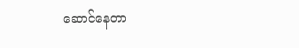ဆောင်နေတာ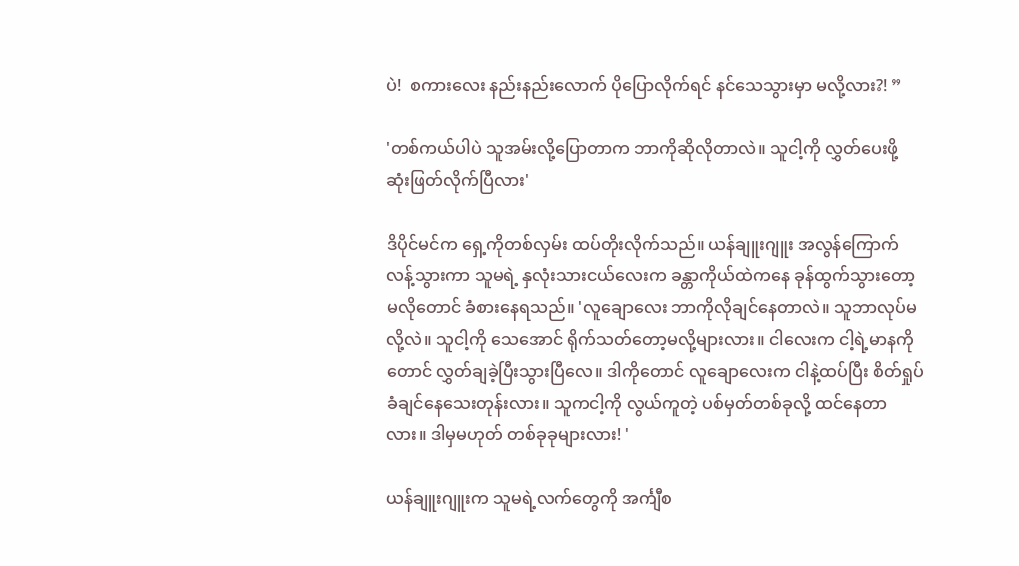ပဲ!  စကားလေး နည်းနည်းလောက် ပိုပြောလိုက်ရင် နင်သေသွားမှာ မလို့လား?! ”

'တစ်ကယ်ပါပဲ သူအမ်းလို့ပြောတာက ဘာကိုဆိုလိုတာလဲ။ သူငါ့ကို လွှတ်ပေးဖို့ ဆုံးဖြတ်လိုက်ပြီလား'

ဒိပိုင်မင်က ရှေ့ကိုတစ်လှမ်း ထပ်တိုးလိုက်သည်။ ယန်ချူးဂျူး အလွန်ကြောက်လန့်သွားကာ သူမရဲ့ နှလုံးသားငယ်လေးက ခန္တာကိုယ်ထဲကနေ ခုန်ထွက်သွားတော့မလိုတောင် ခံစားနေရသည်။ 'လူချောလေး ဘာကိုလိုချင်နေတာလဲ။ သူဘာလုပ်မလို့လဲ။ သူငါ့ကို သေအောင် ရိုက်သတ်တော့မလို့များလား။ ငါလေးက ငါ့ရဲ့မာနကိုတောင် လွှတ်ချခဲ့ပြီးသွားပြီလေ။ ဒါကိုတောင် လူချောလေးက ငါနဲ့ထပ်ပြီး စိတ်ရှုပ်ခံချင်နေသေးတုန်းလား။ သူကငါ့ကို လွယ်ကူတဲ့ ပစ်မှတ်တစ်ခုလို့ ထင်နေတာလား။ ဒါမှမဟုတ် တစ်ခုခုများလား! '

ယန်ချူးဂျူးက သူမရဲ့လက်တွေကို အင်္ကျီစ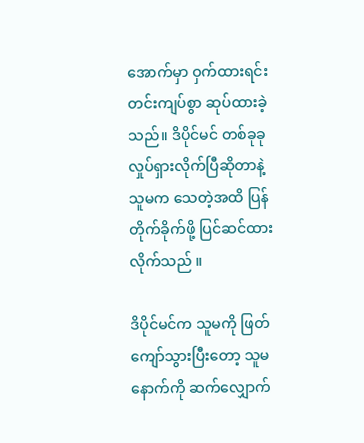အောက်မှာ ဝှက်ထားရင်း တင်းကျပ်စွာ ဆုပ်ထားခဲ့သည်။ ဒိပိုင်မင် တစ်ခုခုလှုပ်ရှားလိုက်ပြီဆိုတာနဲ့ သူမက သေတဲ့အထိ ပြန်တိုက်ခိုက်ဖို့ ပြင်ဆင်ထားလိုက်သည် ။

ဒိပိုင်မင်က သူမကို ဖြတ်ကျော်သွားပြီးတော့ သူမနောက်ကို ဆက်လျှောက်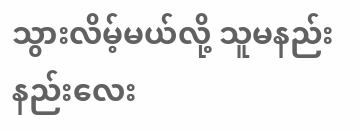သွားလိမ့်မယ်လို့ သူမနည်းနည်း‌လေး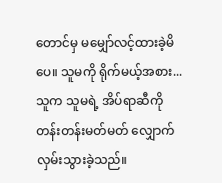တောင်မှ မမျှော်လင့်ထားခဲ့မိပေ။ သူမကို ရိုက်မယ့်အစား... သူက သူမရဲ့ အိပ်ရာဆီကို တန်းတန်းမတ်မတ် လျှောက်လှမ်းသွားခဲ့သည်။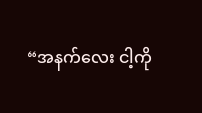“အနက်လေး ငါ့ကို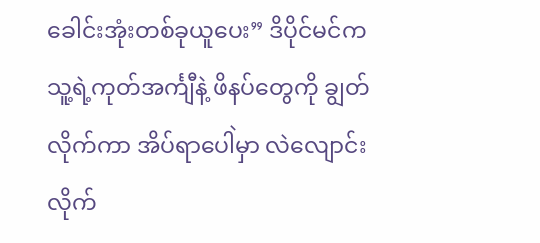ခေါင်းအုံးတစ်ခုယူပေး” ဒိပိုင်မင်က သူ့ရဲ့ကုတ်အင်္ကျီနဲ့ ဖိနပ်တွေကို ချွတ်လိုက်ကာ အိပ်ရာပေါဲမှာ လဲလျောင်းလိုက်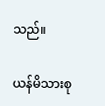သည်။

ယန်မိသားစု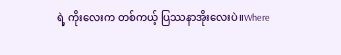ရဲ့ ကိုးလေးက တစ်ကယ့် ပြဿနာအိုးလေးပဲ။Where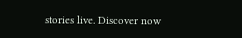stories live. Discover now